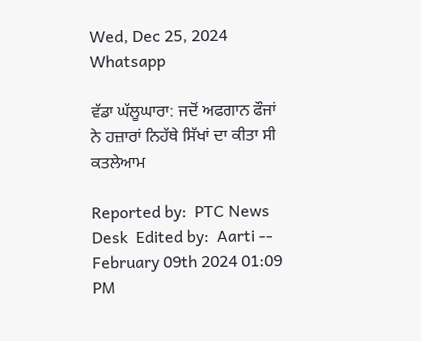Wed, Dec 25, 2024
Whatsapp

ਵੱਡਾ ਘੱਲੂਘਾਰਾ: ਜਦੋਂ ਅਫਗਾਨ ਫੌਜਾਂ ਨੇ ਹਜ਼ਾਰਾਂ ਨਿਹੱਥੇ ਸਿੱਖਾਂ ਦਾ ਕੀਤਾ ਸੀ ਕਤਲੇਆਮ

Reported by:  PTC News Desk  Edited by:  Aarti -- February 09th 2024 01:09 PM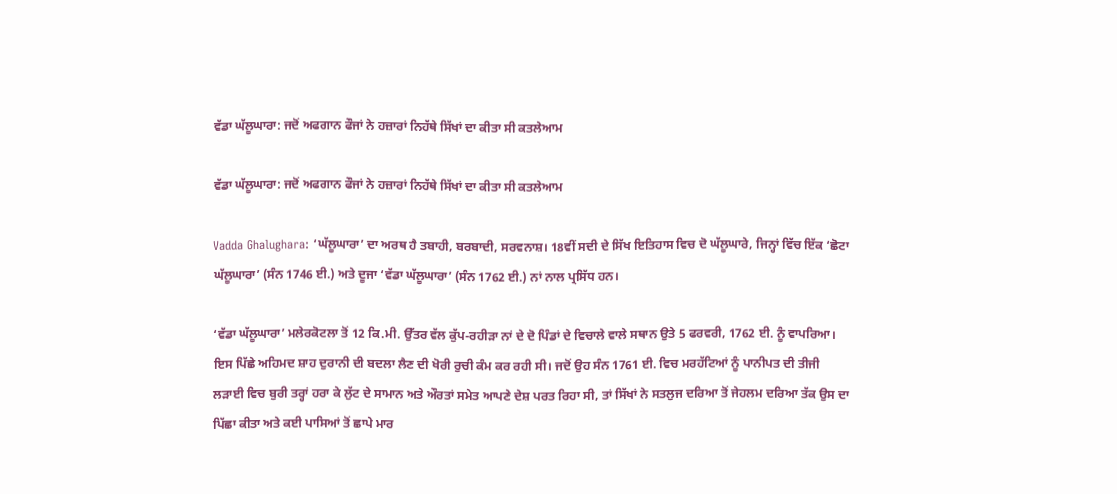ਵੱਡਾ ਘੱਲੂਘਾਰਾ: ਜਦੋਂ ਅਫਗਾਨ ਫੌਜਾਂ ਨੇ ਹਜ਼ਾਰਾਂ ਨਿਹੱਥੇ ਸਿੱਖਾਂ ਦਾ ਕੀਤਾ ਸੀ ਕਤਲੇਆਮ

ਵੱਡਾ ਘੱਲੂਘਾਰਾ: ਜਦੋਂ ਅਫਗਾਨ ਫੌਜਾਂ ਨੇ ਹਜ਼ਾਰਾਂ ਨਿਹੱਥੇ ਸਿੱਖਾਂ ਦਾ ਕੀਤਾ ਸੀ ਕਤਲੇਆਮ

Vadda Ghalughara: ‘ਘੱਲੂਘਾਰਾ’ ਦਾ ਅਰਥ ਹੈ ਤਬਾਹੀ, ਬਰਬਾਦੀ, ਸਰਵਨਾਸ਼। 18ਵੀਂ ਸਦੀ ਦੇ ਸਿੱਖ ਇਤਿਹਾਸ ਵਿਚ ਦੋ ਘੱਲੂਘਾਰੇ, ਜਿਨ੍ਹਾਂ ਵਿੱਚ ਇੱਕ ‘ਛੋਟਾ ਘੱਲੂਘਾਰਾ’ (ਸੰਨ 1746 ਈ.) ਅਤੇ ਦੂਜਾ ‘ਵੱਡਾ ਘੱਲੂਘਾਰਾ’ (ਸੰਨ 1762 ਈ.) ਨਾਂ ਨਾਲ ਪ੍ਰਸਿੱਧ ਹਨ।

‘ਵੱਡਾ ਘੱਲੂਘਾਰਾ’ ਮਲੇਰਕੋਟਲਾ ਤੋਂ 12 ਕਿ.ਮੀ. ਉੱਤਰ ਵੱਲ ਕੁੱਪ-ਰਹੀੜਾ ਨਾਂ ਦੇ ਦੋ ਪਿੰਡਾਂ ਦੇ ਵਿਚਾਲੇ ਵਾਲੇ ਸਥਾਨ ਉਤੇ 5 ਫਰਵਰੀ, 1762 ਈ. ਨੂੰ ਵਾਪਰਿਆ। ਇਸ ਪਿੱਛੇ ਅਹਿਮਦ ਸ਼ਾਹ ਦੁਰਾਨੀ ਦੀ ਬਦਲਾ ਲੈਣ ਦੀ ਖੋਰੀ ਰੁਚੀ ਕੰਮ ਕਰ ਰਹੀ ਸੀ। ਜਦੋਂ ਉਹ ਸੰਨ 1761 ਈ. ਵਿਚ ਮਰਹੱਟਿਆਂ ਨੂੰ ਪਾਨੀਪਤ ਦੀ ਤੀਜੀ ਲੜਾਈ ਵਿਚ ਬੁਰੀ ਤਰ੍ਹਾਂ ਹਰਾ ਕੇ ਲੁੱਟ ਦੇ ਸਾਮਾਨ ਅਤੇ ਔਰਤਾਂ ਸਮੇਤ ਆਪਣੇ ਦੇਸ਼ ਪਰਤ ਰਿਹਾ ਸੀ, ਤਾਂ ਸਿੱਖਾਂ ਨੇ ਸਤਲੁਜ ਦਰਿਆ ਤੋਂ ਜੇਹਲਮ ਦਰਿਆ ਤੱਕ ਉਸ ਦਾ ਪਿੱਛਾ ਕੀਤਾ ਅਤੇ ਕਈ ਪਾਸਿਆਂ ਤੋਂ ਛਾਪੇ ਮਾਰ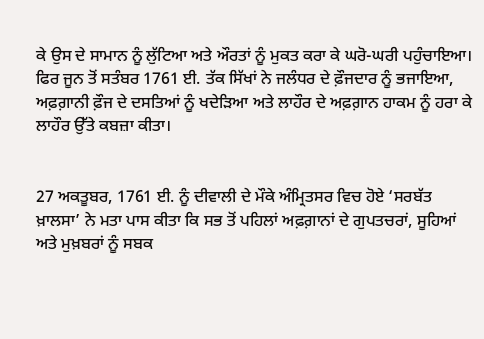ਕੇ ਉਸ ਦੇ ਸਾਮਾਨ ਨੂੰ ਲੁੱਟਿਆ ਅਤੇ ਔਰਤਾਂ ਨੂੰ ਮੁਕਤ ਕਰਾ ਕੇ ਘਰੋ-ਘਰੀ ਪਹੁੰਚਾਇਆ। ਫਿਰ ਜੂਨ ਤੋਂ ਸਤੰਬਰ 1761 ਈ. ਤੱਕ ਸਿੱਖਾਂ ਨੇ ਜਲੰਧਰ ਦੇ ਫ਼ੌਜਦਾਰ ਨੂੰ ਭਜਾਇਆ, ਅਫ਼ਗ਼ਾਨੀ ਫ਼ੌਜ ਦੇ ਦਸਤਿਆਂ ਨੂੰ ਖਦੇੜਿਆ ਅਤੇ ਲਾਹੌਰ ਦੇ ਅਫ਼ਗ਼ਾਨ ਹਾਕਮ ਨੂੰ ਹਰਾ ਕੇ ਲਾਹੌਰ ਉੱਤੇ ਕਬਜ਼ਾ ਕੀਤਾ।


27 ਅਕਤੂਬਰ, 1761 ਈ. ਨੂੰ ਦੀਵਾਲੀ ਦੇ ਮੌਕੇ ਅੰਮ੍ਰਿਤਸਰ ਵਿਚ ਹੋਏ ‘ਸਰਬੱਤ ਖ਼ਾਲਸਾ’ ਨੇ ਮਤਾ ਪਾਸ ਕੀਤਾ ਕਿ ਸਭ ਤੋਂ ਪਹਿਲਾਂ ਅਫ਼ਗ਼ਾਨਾਂ ਦੇ ਗੁਪਤਚਰਾਂ, ਸੂਹਿਆਂ ਅਤੇ ਮੁਖ਼ਬਰਾਂ ਨੂੰ ਸਬਕ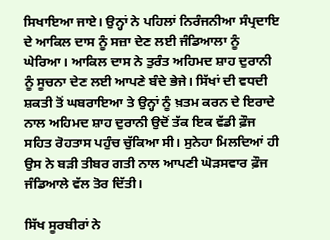ਸਿਖਾਇਆ ਜਾਏ। ਉਨ੍ਹਾਂ ਨੇ ਪਹਿਲਾਂ ਨਿਰੰਜਨੀਆ ਸੰਪ੍ਰਦਾਇ ਦੇ ਆਕਿਲ ਦਾਸ ਨੂੰ ਸਜ਼ਾ ਦੇਣ ਲਈ ਜੰਡਿਆਲਾ ਨੂੰ ਘੇਰਿਆ। ਆਕਿਲ ਦਾਸ ਨੇ ਤੁਰੰਤ ਅਹਿਮਦ ਸ਼ਾਹ ਦੁਰਾਨੀ ਨੂੰ ਸੂਚਨਾ ਦੇਣ ਲਈ ਆਪਣੇ ਬੰਦੇ ਭੇਜੇ। ਸਿੱਖਾਂ ਦੀ ਵਧਦੀ ਸ਼ਕਤੀ ਤੋਂ ਘਬਰਾਇਆ ਤੇ ਉਨ੍ਹਾਂ ਨੂੰ ਖ਼ਤਮ ਕਰਨ ਦੇ ਇਰਾਦੇ ਨਾਲ ਅਹਿਮਦ ਸ਼ਾਹ ਦੁਰਾਨੀ ਉਦੋਂ ਤੱਕ ਇਕ ਵੱਡੀ ਫ਼ੌਜ ਸਹਿਤ ਰੋਹਤਾਸ ਪਹੁੰਚ ਚੁੱਕਿਆ ਸੀ। ਸੁਨੇਹਾ ਮਿਲਦਿਆਂ ਹੀ ਉਸ ਨੇ ਬੜੀ ਤੀਬਰ ਗਤੀ ਨਾਲ ਆਪਣੀ ਘੋੜਸਵਾਰ ਫ਼ੌਜ ਜੰਡਿਆਲੇ ਵੱਲ ਤੋਰ ਦਿੱਤੀ।

ਸਿੱਖ ਸੂਰਬੀਰਾਂ ਨੇ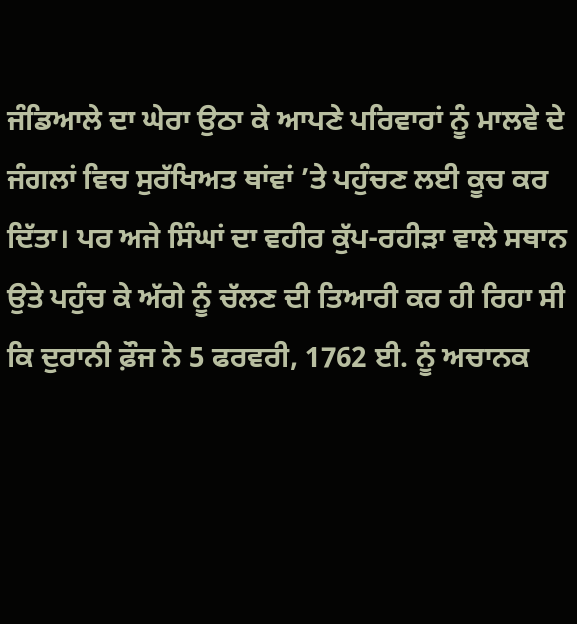ਜੰਡਿਆਲੇ ਦਾ ਘੇਰਾ ਉਠਾ ਕੇ ਆਪਣੇ ਪਰਿਵਾਰਾਂ ਨੂੰ ਮਾਲਵੇ ਦੇ ਜੰਗਲਾਂ ਵਿਚ ਸੁਰੱਖਿਅਤ ਥਾਂਵਾਂ ’ਤੇ ਪਹੁੰਚਣ ਲਈ ਕੂਚ ਕਰ ਦਿੱਤਾ। ਪਰ ਅਜੇ ਸਿੰਘਾਂ ਦਾ ਵਹੀਰ ਕੁੱਪ-ਰਹੀੜਾ ਵਾਲੇ ਸਥਾਨ ਉਤੇ ਪਹੁੰਚ ਕੇ ਅੱਗੇ ਨੂੰ ਚੱਲਣ ਦੀ ਤਿਆਰੀ ਕਰ ਹੀ ਰਿਹਾ ਸੀ ਕਿ ਦੁਰਾਨੀ ਫ਼ੌਜ ਨੇ 5 ਫਰਵਰੀ, 1762 ਈ. ਨੂੰ ਅਚਾਨਕ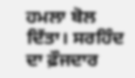ਹਮਲਾ ਬੋਲ ਦਿੱਤਾ। ਸਰਹਿੰਦ ਦਾ ਫ਼ੌਜਦਾਰ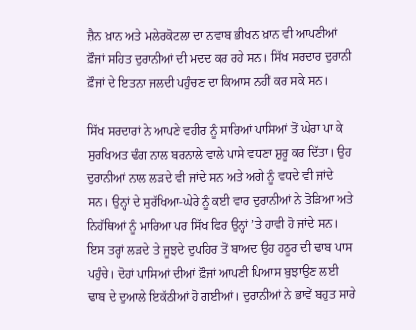ਜ਼ੈਨ ਖ਼ਾਨ ਅਤੇ ਮਲੇਰਕੋਟਲਾ ਦਾ ਨਵਾਬ ਭੀਖਨ ਖ਼ਾਨ ਵੀ ਆਪਣੀਆਂ ਫ਼ੌਜਾਂ ਸਹਿਤ ਦੁਰਾਨੀਆਂ ਦੀ ਮਦਦ ਕਰ ਰਹੇ ਸਨ। ਸਿੱਖ ਸਰਦਾਰ ਦੁਰਾਨੀ ਫ਼ੌਜਾਂ ਦੇ ਇਤਨਾ ਜਲਦੀ ਪਹੁੰਚਣ ਦਾ ਕਿਆਸ ਨਹੀਂ ਕਰ ਸਕੇ ਸਨ।

ਸਿੱਖ ਸਰਦਾਰਾਂ ਨੇ ਆਪਣੇ ਵਹੀਰ ਨੂੰ ਸਾਰਿਆਂ ਪਾਸਿਆਂ ਤੋਂ ਘੇਰਾ ਪਾ ਕੇ ਸੁਰਖਿਅਤ ਢੰਗ ਨਾਲ ਬਰਨਾਲੇ ਵਾਲੇ ਪਾਸੇ ਵਧਣਾ ਸ਼ੁਰੂ ਕਰ ਦਿੱਤਾ। ਉਹ ਦੁਰਾਨੀਆਂ ਨਾਲ ਲੜਦੇ ਵੀ ਜਾਂਦੇ ਸਨ ਅਤੇ ਅਗੇ ਨੂੰ ਵਧਦੇ ਵੀ ਜਾਂਦੇ ਸਨ। ਉਨ੍ਹਾਂ ਦੇ ਸੁਰੱਖਿਆ-ਘੇਰੇ ਨੂੰ ਕਈ ਵਾਰ ਦੁਰਾਨੀਆਂ ਨੇ ਤੋੜਿਆ ਅਤੇ ਨਿਹੱਥਿਆਂ ਨੂੰ ਮਾਰਿਆ ਪਰ ਸਿੱਖ ਫਿਰ ਉਨ੍ਹਾਂ ’ਤੇ ਹਾਵੀ ਹੋ ਜਾਂਦੇ ਸਨ। ਇਸ ਤਰ੍ਹਾਂ ਲੜਦੇ ਤੇ ਜੂਝਦੇ ਦੁਪਹਿਰ ਤੋਂ ਬਾਅਦ ਉਹ ਹਠੂਰ ਦੀ ਢਾਬ ਪਾਸ ਪਹੁੰਚੇ। ਦੋਹਾਂ ਪਾਸਿਆਂ ਦੀਆਂ ਫ਼ੌਜਾਂ ਆਪਣੀ ਪਿਆਸ ਬੁਝਾਉਣ ਲਈ ਢਾਬ ਦੇ ਦੁਆਲੇ ਇਕੱਠੀਆਂ ਹੋ ਗਈਆਂ। ਦੁਰਾਨੀਆਂ ਨੇ ਭਾਵੇਂ ਬਹੁਤ ਸਾਰੇ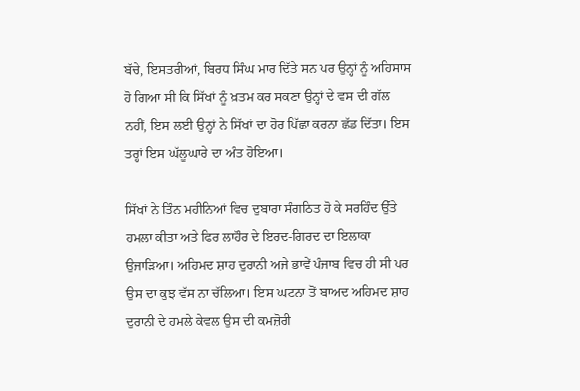ਬੱਚੇ, ਇਸਤਰੀਆਂ, ਬਿਰਧ ਸਿੰਘ ਮਾਰ ਦਿੱਤੇ ਸਨ ਪਰ ਉਨ੍ਹਾਂ ਨੂੰ ਅਹਿਸਾਸ ਹੋ ਗਿਆ ਸੀ ਕਿ ਸਿੱਖਾਂ ਨੂੰ ਖ਼ਤਮ ਕਰ ਸਕਣਾ ਉਨ੍ਹਾਂ ਦੇ ਵਸ ਦੀ ਗੱਲ ਨਹੀਂ, ਇਸ ਲਈ ਉਨ੍ਹਾਂ ਨੇ ਸਿੱਖਾਂ ਦਾ ਹੋਰ ਪਿੱਛਾ ਕਰਨਾ ਛੱਡ ਦਿੱਤਾ। ਇਸ ਤਰ੍ਹਾਂ ਇਸ ਘੱਲੂਘਾਰੇ ਦਾ ਅੰਤ ਹੋਇਆ।

ਸਿੱਖਾਂ ਨੇ ਤਿੰਨ ਮਹੀਨਿਆਂ ਵਿਚ ਦੁਬਾਰਾ ਸੰਗਠਿਤ ਹੋ ਕੇ ਸਰਹਿੰਦ ਉੱਤੇ ਹਮਲਾ ਕੀਤਾ ਅਤੇ ਫਿਰ ਲਾਹੌਰ ਦੇ ਇਰਦ-ਗਿਰਦ ਦਾ ਇਲਾਕਾ ਉਜਾੜਿਆ। ਅਹਿਮਦ ਸ਼ਾਹ ਦੁਰਾਨੀ ਅਜੇ ਭਾਵੇਂ ਪੰਜਾਬ ਵਿਚ ਹੀ ਸੀ ਪਰ ਉਸ ਦਾ ਕੁਝ ਵੱਸ ਨਾ ਚੱਲਿਆ। ਇਸ ਘਟਨਾ ਤੋਂ ਬਾਅਦ ਅਹਿਮਦ ਸ਼ਾਹ ਦੁਰਾਨੀ ਦੇ ਹਮਲੇ ਕੇਵਲ ਉਸ ਦੀ ਕਮਜ਼ੋਰੀ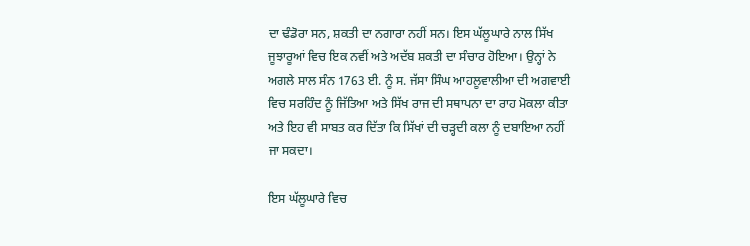ਦਾ ਢੰਡੋਰਾ ਸਨ, ਸ਼ਕਤੀ ਦਾ ਨਗਾਰਾ ਨਹੀਂ ਸਨ। ਇਸ ਘੱਲੂਘਾਰੇ ਨਾਲ ਸਿੱਖ ਜੂਝਾਰੂਆਂ ਵਿਚ ਇਕ ਨਵੀਂ ਅਤੇ ਅਦੱਬ ਸ਼ਕਤੀ ਦਾ ਸੰਚਾਰ ਹੋਇਆ। ਉਨ੍ਹਾਂ ਨੇ ਅਗਲੇ ਸਾਲ ਸੰਨ 1763 ਈ. ਨੂੰ ਸ. ਜੱਸਾ ਸਿੰਘ ਆਹਲੂਵਾਲੀਆ ਦੀ ਅਗਵਾਈ ਵਿਚ ਸਰਹਿੰਦ ਨੂੰ ਜਿੱਤਿਆ ਅਤੇ ਸਿੱਖ ਰਾਜ ਦੀ ਸਥਾਪਨਾ ਦਾ ਰਾਹ ਮੋਕਲਾ ਕੀਤਾ ਅਤੇ ਇਹ ਵੀ ਸਾਬਤ ਕਰ ਦਿੱਤਾ ਕਿ ਸਿੱਖਾਂ ਦੀ ਚੜ੍ਹਦੀ ਕਲਾ ਨੂੰ ਦਬਾਇਆ ਨਹੀਂ ਜਾ ਸਕਦਾ।

ਇਸ ਘੱਲੂਘਾਰੇ ਵਿਚ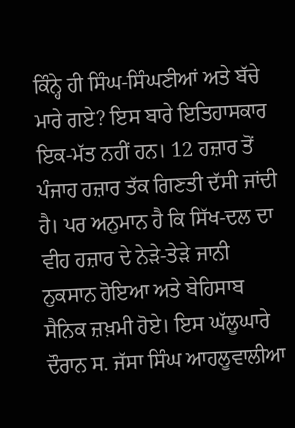ਕਿੰਨ੍ਹੇ ਹੀ ਸਿੰਘ-ਸਿੰਘਣੀਆਂ ਅਤੇ ਬੱਚੇ ਮਾਰੇ ਗਏ? ਇਸ ਬਾਰੇ ਇਤਿਹਾਸਕਾਰ ਇਕ-ਮੱਤ ਨਹੀਂ ਹਨ। 12 ਹਜ਼ਾਰ ਤੋਂ ਪੰਜਾਹ ਹਜ਼ਾਰ ਤੱਕ ਗਿਣਤੀ ਦੱਸੀ ਜਾਂਦੀ ਹੈ। ਪਰ ਅਨੁਮਾਨ ਹੈ ਕਿ ਸਿੱਖ-ਦਲ ਦਾ ਵੀਹ ਹਜ਼ਾਰ ਦੇ ਨੇੜੇ-ਤੇੜੇ ਜਾਨੀ ਨੁਕਸਾਨ ਹੋਇਆ ਅਤੇ ਬੇਹਿਸਾਬ ਸੈਨਿਕ ਜ਼ਖ਼ਮੀ ਹੋਏ। ਇਸ ਘੱਲੂਘਾਰੇ ਦੌਰਾਨ ਸ. ਜੱਸਾ ਸਿੰਘ ਆਹਲੂਵਾਲੀਆ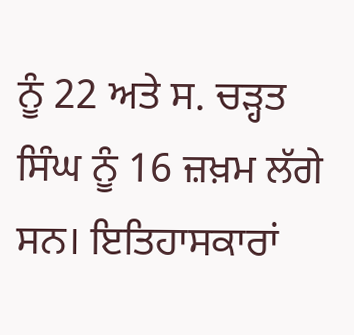ਨੂੰ 22 ਅਤੇ ਸ. ਚੜ੍ਹਤ ਸਿੰਘ ਨੂੰ 16 ਜ਼ਖ਼ਮ ਲੱਗੇ ਸਨ। ਇਤਿਹਾਸਕਾਰਾਂ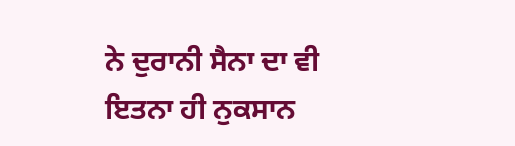ਨੇ ਦੁਰਾਨੀ ਸੈਨਾ ਦਾ ਵੀ ਇਤਨਾ ਹੀ ਨੁਕਸਾਨ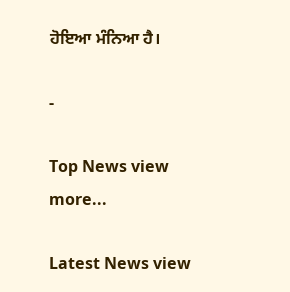ਹੋਇਆ ਮੰਨਿਆ ਹੈ।

-

Top News view more...

Latest News view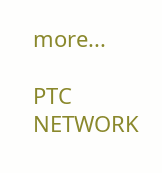more...

PTC NETWORK